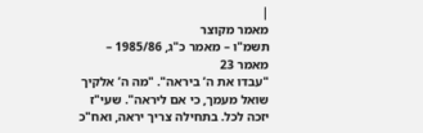|
מאמר מקוצר
תשמ"ו – מאמר כ"ג, 1985/86 – מאמר 23
"עבדו את ה’ ביראה". "מה ה’ אלקיך שואל מעמך, כי אם ליראה". שעי"ז יזכה לכל. בתחילה צריך יראה, ואח"כ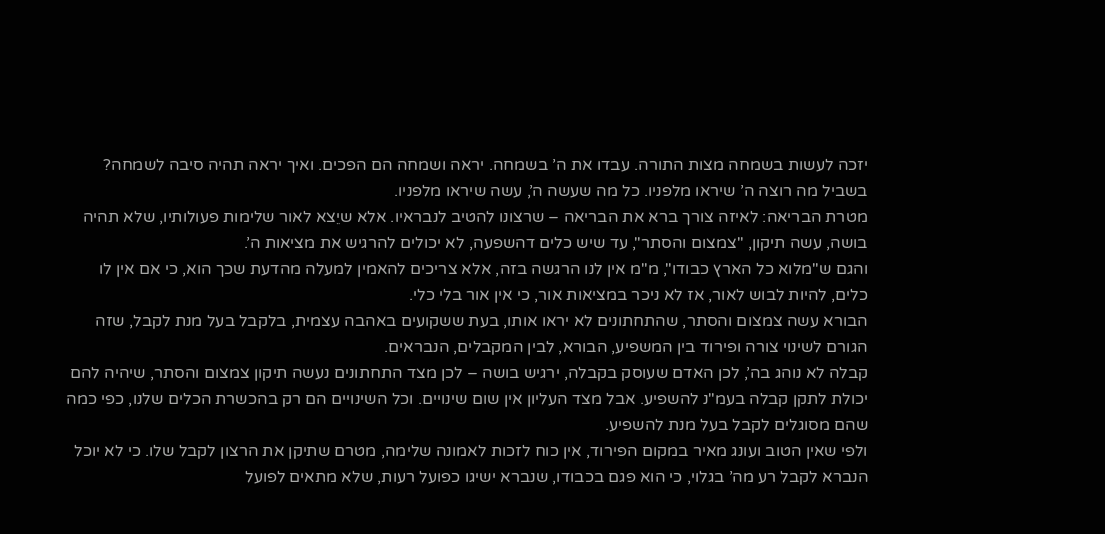יזכה לעשות בשמחה מצות התורה. עבדו את ה’ בשמחה. יראה ושמחה הם הפכים. ואיך יראה תהיה סיבה לשמחה?
בשביל מה רוצה ה’ שיראו מלפניו. כל מה שעשה ה’, עשה שיראו מלפניו.
מטרת הבריאה: לאיזה צורך ברא את הבריאה – שרצונו להטיב לנבראיו. אלא שיֵצא לאור שלימות פעולותיו, שלא תהיה בושה, עשה תיקון, "צמצום והסתר", עד שיש כלים דהשפעה, לא יכולים להרגיש את מציאות ה’.
והגם ש"מלוא כל הארץ כבודו", מ"מ אין לנו הרגשה בזה, אלא צריכים להאמין למעלה מהדעת שכך הוא, כי אם אין לו כלים, להיות לבוש לאור, אז לא ניכר במציאות אור, כי אין אור בלי כלי.
הבורא עשה צמצום והסתר, שהתחתונים לא יראו אותו, בעת ששקועים באהבה עצמית, בלקבל בעל מנת לקבל, שזה הגורם לשינוי צורה ופירוד בין המשפיע, הבורא, לבין המקבלים, הנבראים.
קבלה לא נוהג בה’, לכן האדם שעוסק בקבלה, ירגיש בושה – לכן מצד התחתונים נעשה תיקון צמצום והסתר, שיהיה להם יכולת לתקן קבלה בעמ"נ להשפיע. אבל מצד העליון אין שום שינויים. וכל השינויים הם רק בהכשרת הכלים שלנו, כפי כמה שהם מסוגלים לקבל בעל מנת להשפיע.
ולפי שאין הטוב ועונג מאיר במקום הפירוד, אין כוח לזכות לאמונה שלימה, מטרם שתיקן את הרצון לקבל שלו. כי לא יוכל הנברא לקבל רע מה’ בגלוי, כי הוא פגם בכבודו, שנברא ישיגו כפועל רעות, שלא מתאים לפועל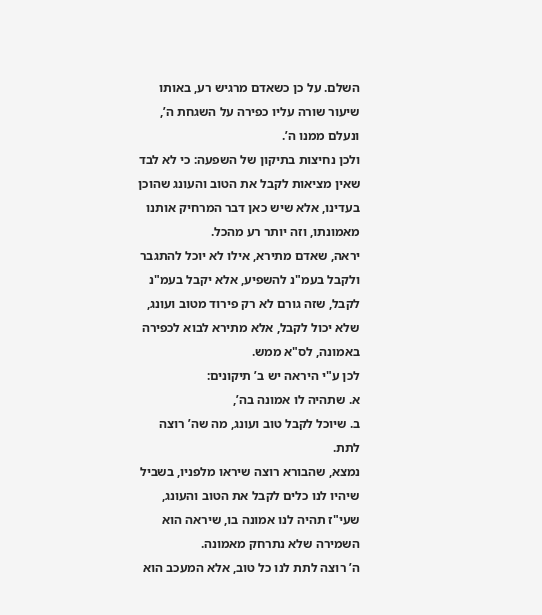השלם. על כן כשאדם מרגיש רע, באותו שיעור שורה עליו כפירה על השגחת ה’, ונעלם ממנו ה’.
ולכן נחיצות בתיקון של השפעה: כי לא לבד שאין מציאות לקבל את הטוב והעונג שהוכן בעדינו, אלא שיש כאן דבר המרחיק אותנו מאמונתו, וזה יותר רע מהכל.
יראה, שאדם מתירא, אילו לא יוכל להתגבר ולקבל בעמ"נ להשפיע, אלא יקבל בעמ"נ לקבל, שזה גורם לא רק פירוד מטוב ועונג, שלא יכול לקבל, אלא מתירא לבוא לכפירה באמונה, לס"א ממש.
לכן ע"י היראה יש ב’ תיקונים:
א. שתהיה לו אמונה בה’,
ב. שיוכל לקבל טוב ועונג, מה שה’ רוצה לתת.
נמצא, שהבורא רוצה שיראו מלפניו, בשביל שיהיו לנו כלים לקבל את הטוב והעונג, שעי"ז תהיה לנו אמונה בו, שיראה הוא השמירה שלא נתרחק מאמונה.
ה’ רוצה לתת לנו כל טוב, אלא המעכב הוא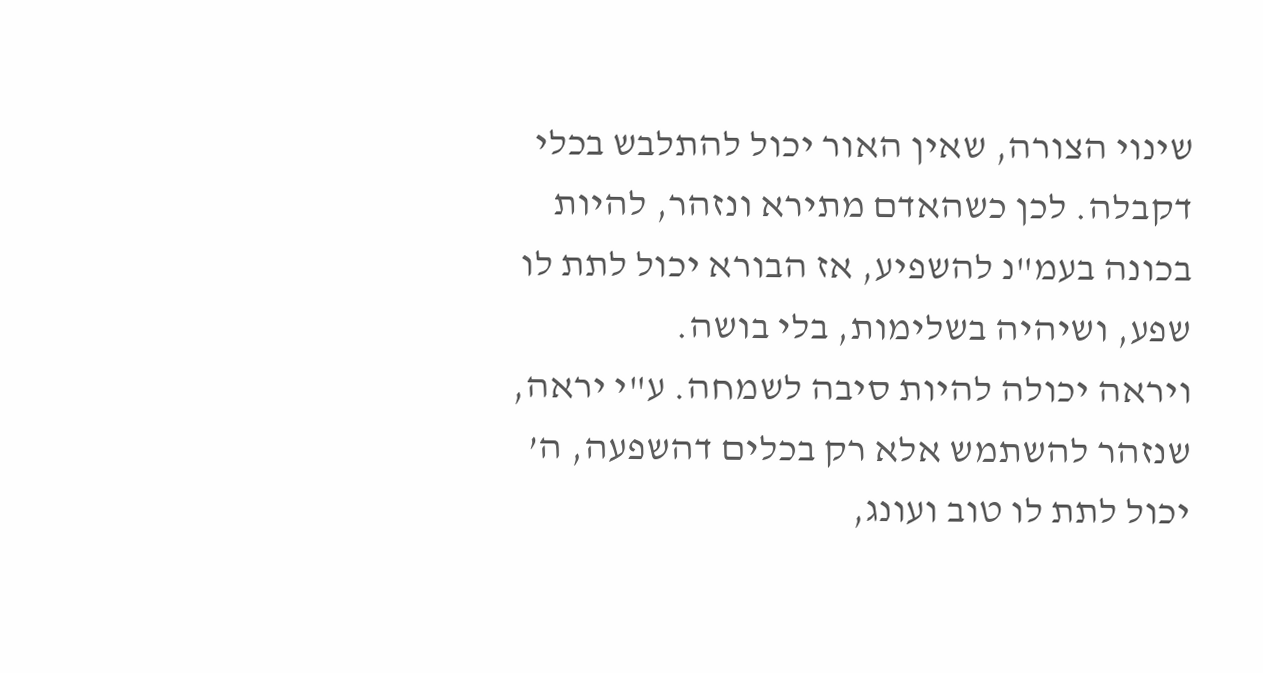שינוי הצורה, שאין האור יכול להתלבש בכלי דקבלה. לכן כשהאדם מתירא ונזהר, להיות בכונה בעמ"נ להשפיע, אז הבורא יכול לתת לו שפע, ושיהיה בשלימות, בלי בושה.
ויראה יכולה להיות סיבה לשמחה. ע"י יראה, שנזהר להשתמש אלא רק בכלים דהשפעה, ה’ יכול לתת לו טוב ועונג,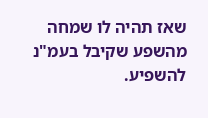שאז תהיה לו שמחה מהשפע שקיבל בעמ"נ להשפיע.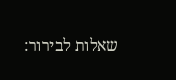שאלות לבירור: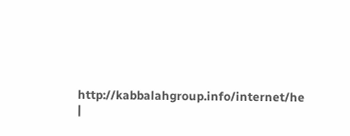http://kabbalahgroup.info/internet/he
|